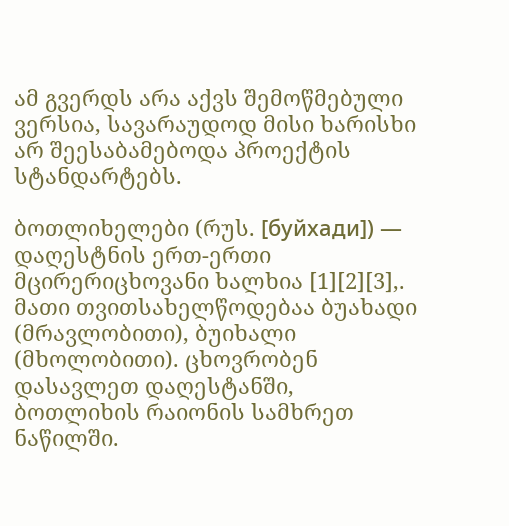ამ გვერდს არა აქვს შემოწმებული ვერსია, სავარაუდოდ მისი ხარისხი არ შეესაბამებოდა პროექტის სტანდარტებს.

ბოთლიხელები (რუს. [буйхади]) — დაღესტნის ერთ-ერთი მცირერიცხოვანი ხალხია [1][2][3],. მათი თვითსახელწოდებაა ბუახადი (მრავლობითი), ბუიხალი (მხოლობითი). ცხოვრობენ დასავლეთ დაღესტანში, ბოთლიხის რაიონის სამხრეთ ნაწილში.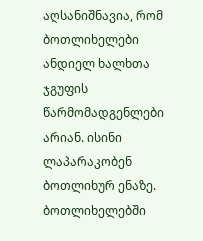აღსანიშნავია, რომ ბოთლიხელები ანდიელ ხალხთა ჯგუფის წარმომადგენლები არიან. ისინი ლაპარაკობენ ბოთლიხურ ენაზე. ბოთლიხელებში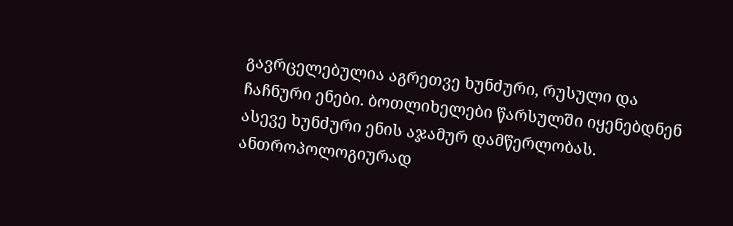გავრცელებულია აგრეთვე ხუნძური, რუსული და ჩაჩნური ენები. ბოთლიხელები წარსულში იყენებდნენ ასევე ხუნძური ენის აჯამურ დამწერლობას. ანთროპოლოგიურად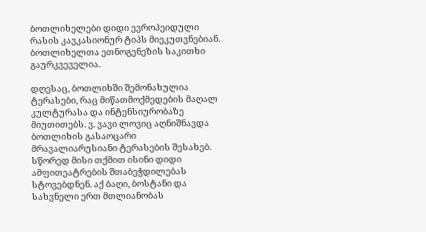ბოთლიხელები დიდი ევროპეიდული რასის კავკასიონურ ტიპს მიეკუთვნებიან. ბოთლიხელთა ეთნოგენეზის საკითხი გაურკვეველია.

დღესაც, ბოთლიხში შემონახულია ტერასები, რაც მიწათმოქმედების მაღალ კულტურასა და ინტენსიურობაზე მიუთითებს. ვ. ვავი ლოვიც აღნიშნავდა ბოთლიხის გასაოცარი მრავალიარუსიანი ტერასების შესახებ. სწორედ მისი თქმით ისინი დიდი ამფითეატრების შთაბეჭდილებას სტოვებდნენ. აქ ბაღი, ბოსტანი და სახვნელი ერთ მთლიანობას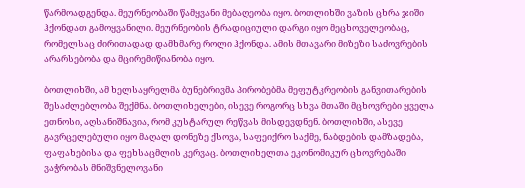წარმოადგენდა. მეურნეობაში წამყვანი მებაღეობა იყო. ბოთლიხში ვაზის ცხრა ჯიში ჰქონდათ გამოყვანილი. მეურნეობის ტრადიციული დარგი იყო მეცხოველეობაც, რომელსაც ძირითადად დამხმარე როლი ჰქონდა. ამის მთავარი მიზეზი საძოვრების არარსებობა და მცირემიწიანობა იყო.

ბოთლიხში, ამ ხელსაყრელმა ბუნებრივმა პირობებმა მეფუტკრეობის განვითარების შესაძლებლობა შექმნა. ბოთლიხელები, ისევე როგორც სხვა მთაში მცხოვრები ყველა ეთნოსი, აღსანიშნავია, რომ კუსტარულ რეწვას მისდევდნენ. ბოთლიხში, ასევე გავრცელებული იყო მაღალ დონეზე ქსოვა, საფეიქრო საქმე, ნაბდების დამზადება, ფაფახებისა და ფეხსაცმლის კერვაც. ბოთლიხელთა ეკონომიკურ ცხოვრებაში ვაჭრობას მნიშვნელოვანი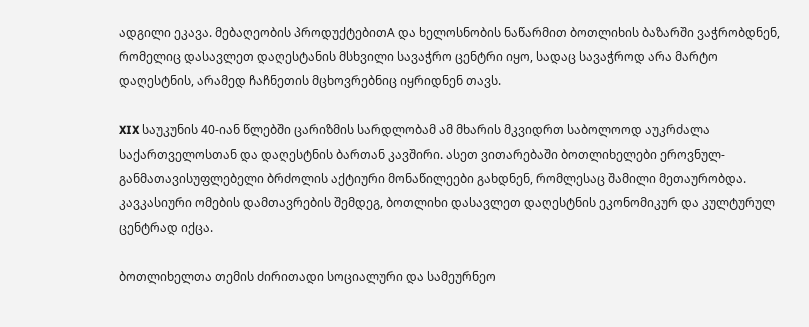ადგილი ეკავა. მებაღეობის პროდუქტებითA და ხელოსნობის ნაწარმით ბოთლიხის ბაზარში ვაჭრობდნენ, რომელიც დასავლეთ დაღესტანის მსხვილი სავაჭრო ცენტრი იყო, სადაც სავაჭროდ არა მარტო დაღესტნის, არამედ ჩაჩნეთის მცხოვრებნიც იყრიდნენ თავს.

XIX საუკუნის 40-იან წლებში ცარიზმის სარდლობამ ამ მხარის მკვიდრთ საბოლოოდ აუკრძალა საქართველოსთან და დაღესტნის ბართან კავშირი. ასეთ ვითარებაში ბოთლიხელები ეროვნულ-განმათავისუფლებელი ბრძოლის აქტიური მონაწილეები გახდნენ, რომლესაც შამილი მეთაურობდა. კავკასიური ომების დამთავრების შემდეგ, ბოთლიხი დასავლეთ დაღესტნის ეკონომიკურ და კულტურულ ცენტრად იქცა.

ბოთლიხელთა თემის ძირითადი სოციალური და სამეურნეო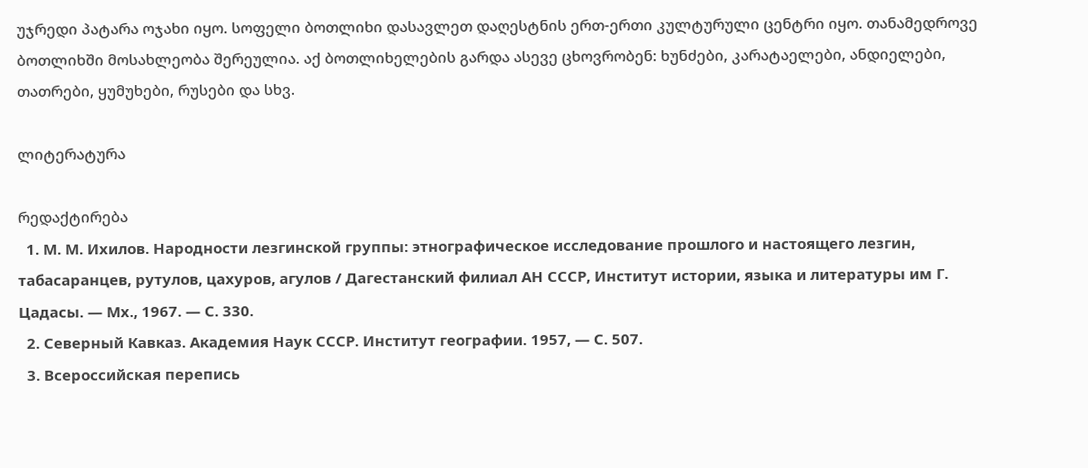უჯრედი პატარა ოჯახი იყო. სოფელი ბოთლიხი დასავლეთ დაღესტნის ერთ-ერთი კულტურული ცენტრი იყო. თანამედროვე ბოთლიხში მოსახლეობა შერეულია. აქ ბოთლიხელების გარდა ასევე ცხოვრობენ: ხუნძები, კარატაელები, ანდიელები, თათრები, ყუმუხები, რუსები და სხვ.

ლიტერატურა

რედაქტირება
  1. М. М. Ихилов. Народности лезгинской группы: этнографическое исследование прошлого и настоящего лезгин, табасаранцев, рутулов, цахуров, агулов / Дагестанский филиал АН СССР, Институт истории, языка и литературы им Г. Цадасы. — Мх., 1967. — С. 330.
  2. Северный Кавказ. Академия Наук СССР. Институт географии. 1957, — С. 507.
  3. Всероссийская перепись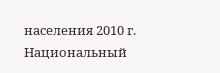населения 2010 г. Национальный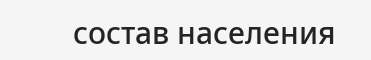состав населения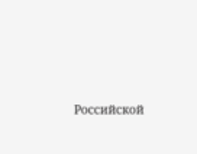Российской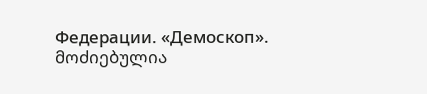Федерации. «Демоскоп».
მოძიებულია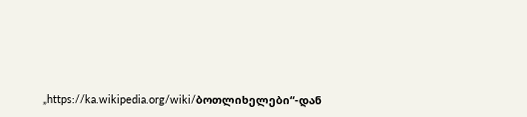„https://ka.wikipedia.org/wiki/ბოთლიხელები“-დან